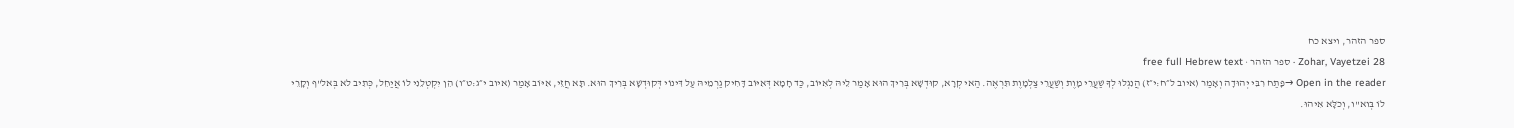ספר הזהר, ויצא כח
Zohar, Vayetzei 28 · ספר הזהר · free full Hebrew text
Open in the reader →פָּתַח רִבִּי יְהוּדָה וְאָמַר (איוב ל״ח:י״ז) הֲנִגְלוּ לְךָ שַׁעֲרֵי מָוֶת וְשַׁעֲרֵי צַלְמָוֶת תִּרְאֶה. הַאי קְרָא, קוּדְשָׁא בְּרִיךְ הוּא אָמַר לֵיהּ לְאִיּוֹב, כַּד חָמָא דְּאִיּוֹב דָּחִיק גַרְמֵיהּ עַל דִּינוֹי דְּקוּדְשָׁא בְּרִיךְ הוּא. תָּא חֲזֵי, אִיּוֹב אָמַר (איוב י״ג:ט״ו) הֵן יִקְטְלֵנִי לוֹ אֲיַחֵל, כְּתִיב לא בְּאל"ף וְקָרֵי לוֹ בְּוא"ו, וְכֹלָּא אִיהוּ.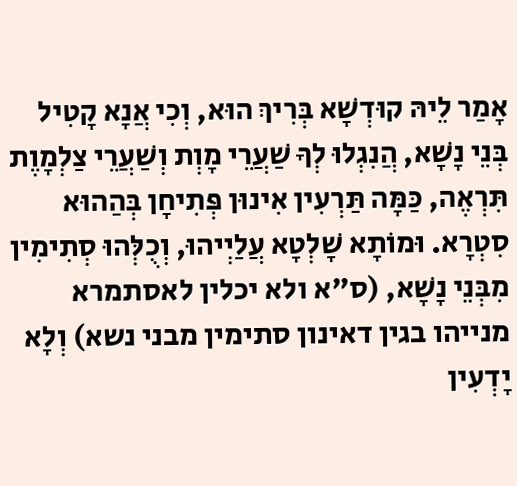אָמַר לֵיהּ קוּדְשָׁא בְּרִיךְ הוּא, וְכִי אֲנָא קָטִיל בְּנֵי נָשָׁא, הֲנִגְלוּ לְךָ שַׁעֲרֵי מָוְת וְשַׁעֲרֵי צַלְמָוֶת תִּרְאֶה, כַּמָּה תַּרְעִין אִינוּן פְּתִיחָן בְּהַהוּא סִטְרָא. וּמוֹתָא שָׁלְטָא עֲלַיְיהוּ, וְכֻלְּהוּ סְתִימִין מִבְּנֵי נָשָׁא, (ס"א ולא יכלין לאסתמרא מנייהו בגין דאינון סתימין מבני נשא) וְלָא יָדְעִין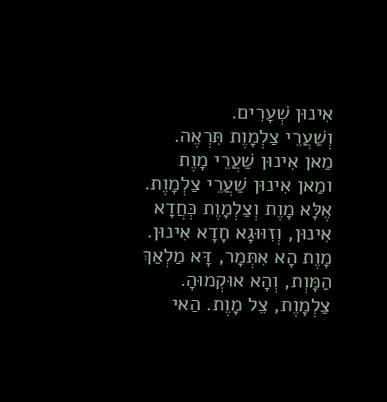אִינוּן שְׁעָרִים.
וְשַׁעֲרֵי צַלְמָוֶת תִּרְאֶה. מַאן אִינוּן שַׁעֲרֵי מָוֶת ומַאן אִינוּן שַׁעֲרֵי צַלְמָוֶת. אֶלָּא מָוֶת וְצַלְמָוֶת כְּחֲדָא אִינוּן, וְזִוּוּגָא חָדָא אִינוּן. מָוֶת הָא אִתְּמָר, דָּא מַלְאַךְ הַמָּוְת, וְהָא אוּקְמוּהָ. צַלְמָוֶת, צֵל מָוֶת. הַאי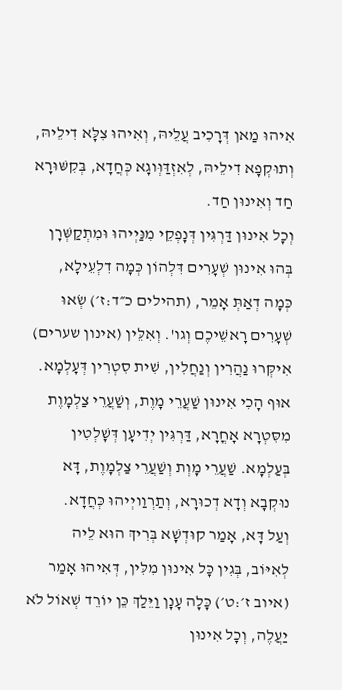אִיהוּ מַאן דְּרָכִיב עֲלֵיהּ, וְאִיהוּ צִלָּא דִילֵיהּ, וְתוּקְפָא דִילֵיהּ, לְאִזְדַּוְּוגָא כְּחֲדָא, בְּקִשּׁוּרָא חַד וְאִינוּן חַד.
וְכָל אִינוּן דַּרְגִּין דְּנָפְקֵי מִנַּיְיהוּ וּמִתְקַשְּׁרָן בְּהוּ אִינוּן שְׁעָרִים דִּלְהוֹן כְּמָה דִלְעֵילָא, כְּמָה דְאַתְּ אָמֵר, (תהילים כ״ד:ז׳) שְׂאוּ שְׁעָרִים רָאשֵׁיכֶם וְגו'. וְאִלֵּין (אינון שערים) אִיקְּרוּ נַהֲרִין וְנַחֲלִין, שִׁית סִטְרִין דְּעָלְמָא. אוּף הָכִי אִינוּן שַׁעֲרֵי מָוֶת, וְשַׁעֲרֵי צַלְמָוֶת מִסִּטְרָא אָחֳרָא, דַּרְגִּין יְדִיעָן דְּשָׁלְטִין בְּעַלְמָא. שַׁעֲרֵי מָוְת וְשַׁעֲרֵי צַלְמָוֶת, דָּא נוּקְבָא וְדָא דְכוּרָא, וְתַרְוַויְיהוּ כְּחֲדָא.
וְעַל דָּא, אָמַר קוּדְשָׁא בְּרִיךְ הוּא לֵיה לְאִיּוֹב, בְּגִין כָּל אִינוּן מִלִּין, דְּאִיהוּ אָמַר (איוב ז׳:ט׳) כָּלָה עָנָן וַיֵּלַךְ כֵּן יוֹרֵד שְׁאוֹל לֹא יַעֲלֶה, וְכָל אִינוּן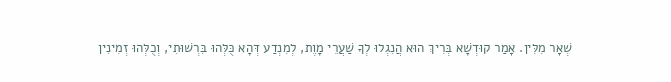שְׁאָר מִלִּין. אָמַר קוּדְשָׁא בְּרִיךְ הוּא הֲנִגְלוּ לְךָ שַׁעֲרֵי מָוֶת, לְמִנְדַע דְּהָא כֻּלְּהוּ בִּרְשׁוּתִי, וְכֻלְּהוּ זְמִינִין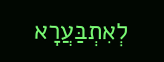לְאִתְבַּעֲרָא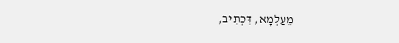מֵעַלְמָא, דִּכְתִיב,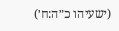(ישעיהו כ״ה:ח׳)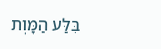בִּלַּע הַמָּוְת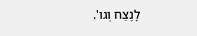לָנֶצַח וְגו'.